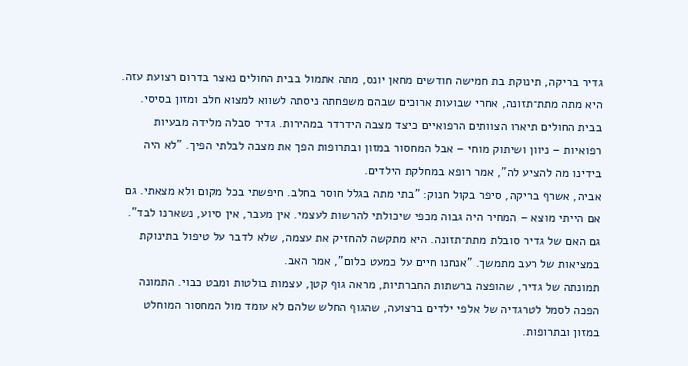גדיר בריקה, תינוקת בת חמישה חודשים מחאן יונס, מתה אתמול בבית החולים נאצר בדרום רצועת עזה. היא מתה מתת־תזונה, אחרי שבועות ארוכים שבהם משפחתה ניסתה לשווא למצוא חלב ומזון בסיסי.
בבית החולים תיארו הצוותים הרפואיים כיצד מצבה הידרדר במהירות. גדיר סבלה מלידה מבעיות רפואיות – ניוון ושיתוק מוחי – אבל המחסור במזון ובתרופות הפך את מצבה לבלתי הפיך. "לא היה בידינו מה להציע לה", אמר רופא במחלקת הילדים.
אביה, אשרף בריקה, סיפר בקול חנוק: "בתי מתה בגלל חוסר בחלב. חיפשתי בכל מקום ולא מצאתי. גם אם הייתי מוצא – המחיר היה גבוה מכפי שיכולתי להרשות לעצמי. אין מעבר, אין סיוע, נשארנו לבד".
גם האם של גדיר סובלת מתת־תזונה. היא מתקשה להחזיק את עצמה, שלא לדבר על טיפול בתינוקת במציאות של רעב מתמשך. "אנחנו חיים על כמעט כלום", אמר האב.
תמונתה של גדיר, שהופצה ברשתות החברתיות, מראה גוף קטן, עצמות בולטות ומבט כבוי. התמונה הפכה לסמל לטרגדיה של אלפי ילדים ברצועה, שהגוף החלש שלהם לא עומד מול המחסור המוחלט במזון ובתרופות.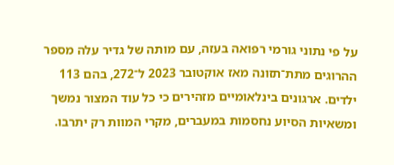על פי נתוני גורמי רפואה בעזה, עם מותה של גדיר עלה מספר ההרוגים מתת־תזונה מאז אוקטובר 2023 ל־272, בהם 113 ילדים. ארגונים בינלאומיים מזהירים כי כל עוד המצור נמשך ומשאיות הסיוע נחסמות במעברים, מקרי המוות רק יתרבו.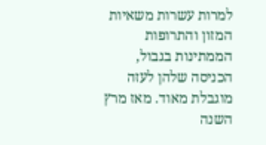למרות עשרות משאיות המזון והתרופות הממתינות בגבול, הכניסה שלהן לעזה מוגבלת מאוד. מאז מרץ השנה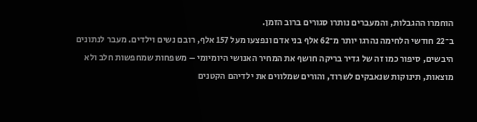הוחמרו ההגבלות, והמעברים נותרו סגורים ברוב הזמן.
ב־22 חודשי הלחימה נהרגו יותר מ־62 אלף בני אדם ונפצעו מעל 157 אלף, רובם נשים וילדים. מעבר לנתונים היבשים, סיפור כמו זה של גדיר בריקה חושף את המחיר האנושי היומיומי – משפחות שמחפשות חלב ולא מוצאות, תינוקות שנאבקים לשרוד, והורים שמלווים את ילדיהם הקטנים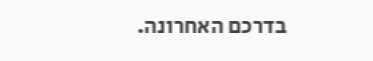בדרכם האחרונה.